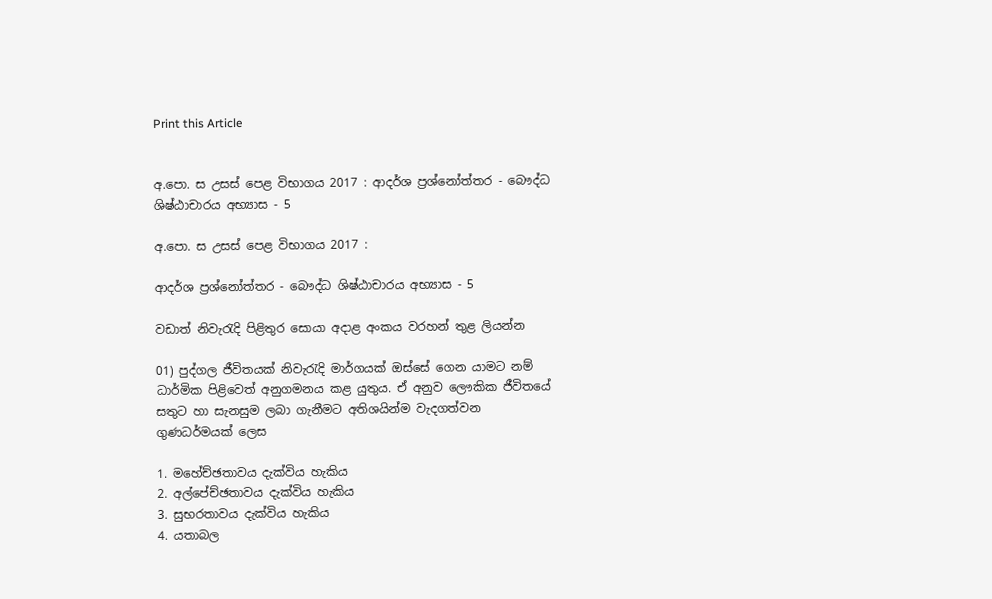Print this Article


අ.පො. ස උසස් පෙළ විභාගය 2017 : ආදර්ශ ප්‍රශ්නෝත්තර - බෞද්ධ ශිෂ්ඨාචාරය අභ්‍යාස - 5

අ.පො. ස උසස් පෙළ විභාගය 2017 :

ආදර්ශ ප්‍රශ්නෝත්තර - බෞද්ධ ශිෂ්ඨාචාරය අභ්‍යාස - 5

වඩාත් නිවැරැදි පිළිතුර සොයා අදාළ අංකය වරහන් තුළ ලියන්න

01) පුද්ගල ජීවිතයක් නිවැරැදි මාර්ගයක් ඔස්සේ ගෙන යාමට නම් ධාර්මික පිළිවෙත් අනුගමනය කළ යුතුය. ඒ අනුව ලෞකික ජීවිතයේ සතුට හා සැනසුම ලබා ගැනීමට අතිශයින්ම වැදගත්වන ගුණධර්මයක් ලෙස

1. මහේච්ඡතාවය දැක්විය හැකිය
2. අල්පේච්ඡතාවය දැක්විය හැකිය
3. සුභරතාවය දැක්විය හැකිය
4. යතාබල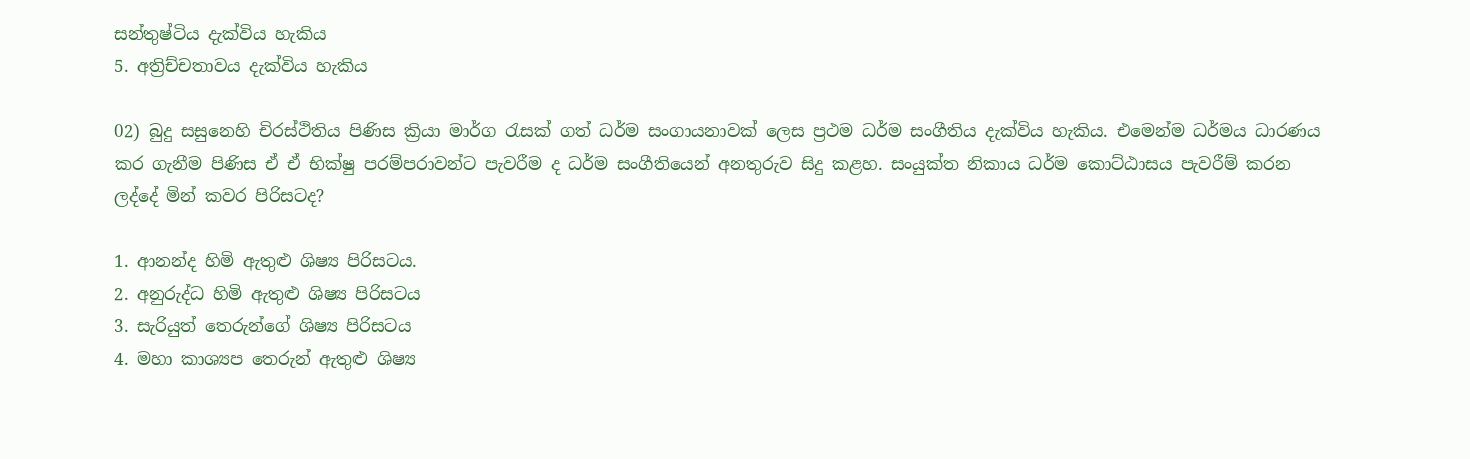සන්තුෂ්ටිය දැක්විය හැකිය
5. අත්‍රිච්චතාවය දැක්විය හැකිය

02) බුදු සසුනෙහි චිරස්ථිතිය පිණිස ක්‍රියා මාර්ග රැසක් ගත් ධර්ම සංගායනාවක් ලෙස ප්‍රථම ධර්ම සංගීතිය දැක්විය හැකිය. එමෙන්ම ධර්මය ධාරණය කර ගැනීම පිණිස ඒ ඒ භික්ෂු පරම්පරාවන්ට පැවරීම ද ධර්ම සංගීතියෙන් අනතුරුව සිදු කළහ. සංයුක්ත නිකාය ධර්ම කොට්ඨාසය පැවරීම් කරන ලද්දේ මින් කවර පිරිසටද?

1. ආනන්ද හිමි ඇතුළු ශිෂ්‍ය පිරිසටය.
2. අනුරුද්ධ හිමි ඇතුළු ශිෂ්‍ය පිරිසටය
3. සැරියුත් තෙරුන්ගේ ශිෂ්‍ය පිරිසටය
4. මහා කාශ්‍යප තෙරුන් ඇතුළු ශිෂ්‍ය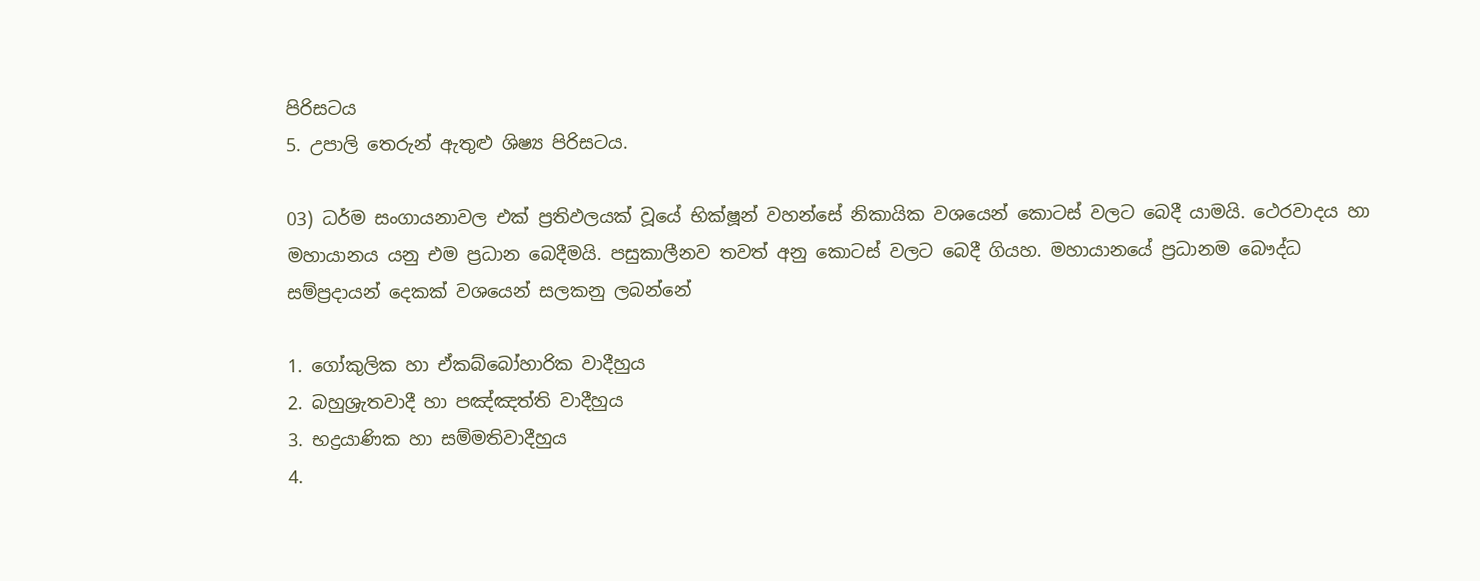පිරිසටය
5. උපාලි තෙරුන් ඇතුළු ශිෂ්‍ය පිරිසටය.

03) ධර්ම සංගායනාවල එක් ප්‍රතිඵලයක් වූයේ භික්ෂූන් වහන්සේ නිකායික වශයෙන් කොටස් වලට බෙදී යාමයි. ථෙරවාදය හා මහායානය යනු එම ප්‍රධාන බෙදීමයි. පසුකාලීනව තවත් අනු කොටස් වලට බෙදී ගියහ. මහායානයේ ප්‍රධානම බෞද්ධ සම්ප්‍රදායන් දෙකක් වශයෙන් සලකනු ලබන්නේ

1. ගෝකුලික හා ඒකබ්බෝහාරික වාදීහුය
2. බහුශ්‍රැතවාදී හා පඤ්ඤත්ති වාදීහුය
3. භද්‍රයාණික හා සම්මතිවාදීහුය
4.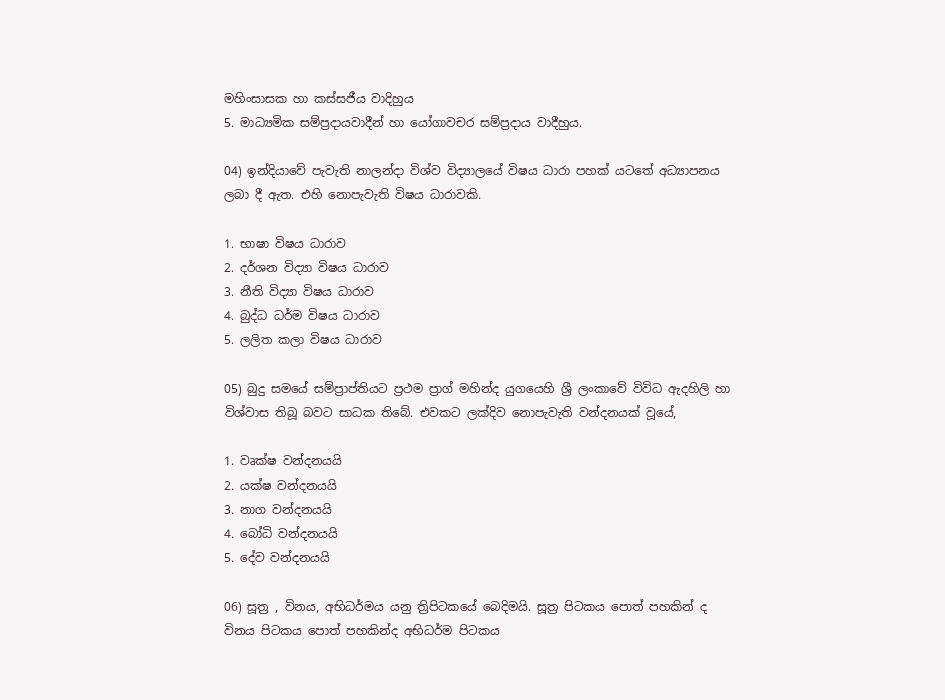මහිංසාසක හා කස්සජීය වාදිහුය
5. මාධ්‍යමික සම්ප්‍රදායවාදීන් හා යෝගාවචර සම්ප්‍රදාය වාදීහුය.

04) ඉන්දියාවේ පැවැති නාලන්දා විශ්ව විද්‍යාලයේ විෂය ධාරා පහක් යටතේ අධ්‍යාපනය ලබා දී ඇත. එහි නොපැවැති විෂය ධාරාවකි.

1. භාෂා විෂය ධාරාව
2. දර්ශන විද්‍යා විෂය ධාරාව
3. නීති විද්‍යා විෂය ධාරාව
4. බුද්ධ ධර්ම විෂය ධාරාව
5. ලලිත කලා විෂය ධාරාව

05) බුදු සමයේ සම්ප්‍රාප්තියට ප්‍රථම ප්‍රාග් මහින්ද යුගයෙහි ශ්‍රී ලංකාවේ විවිධ ඇදහිලි හා විශ්වාස තිබූ බවට සාධක තිබේ. එවකට ලක්දිව නොපැවැති වන්දනයක් වූයේ,

1. වෘක්ෂ වන්දනයයි
2. යක්ෂ වන්දනයයි
3. නාග වන්දනයයි
4. බෝධි වන්දනයයි
5. දේව වන්දනයයි

06) සූත්‍ර , විනය, අභිධර්මය යනු ත්‍රිපිටකයේ බෙදිමයි. සූත්‍ර පිටකය පොත් පහකින් ද විනය පිටකය පොත් පහකින්ද අභිධර්ම පිටකය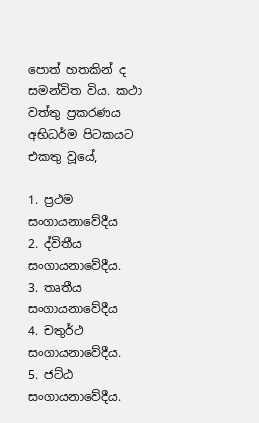පොත් හතකින් ද සමන්විත විය. කථා වත්තු ප්‍රකරණය අභිධර්ම පිටකයට එකතු වූයේ,

1. ප්‍රථම සංගායනාවේදීය
2. ද්විතීය සංගායනාවේදීය.
3. තෘතීය සංගායනාවේදීය
4. චතුර්ථ සංගායනාවේදීය.
5. ජට්ඨ සංගායනාවේදීය.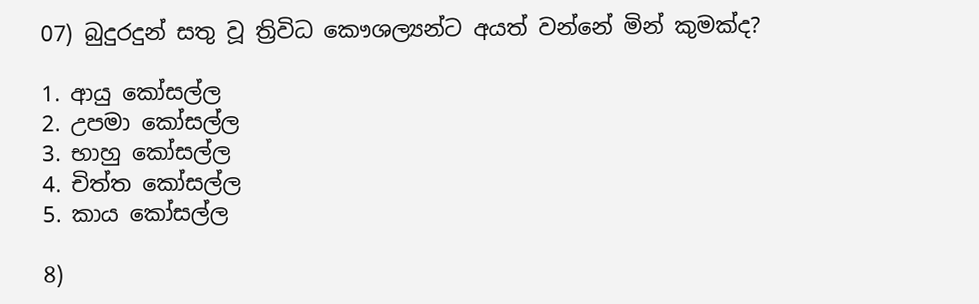07) බුදුරදුන් සතු වූ ත්‍රිවිධ කෞශල්‍යන්ට අයත් වන්නේ මින් කුමක්ද?

1. ආයු කෝසල්ල
2. උපමා කෝසල්ල
3. භාහු කෝසල්ල
4. චිත්ත කෝසල්ල
5. කාය කෝසල්ල

8)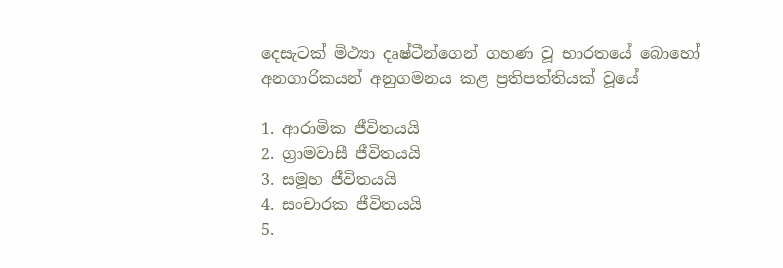දෙසැටක් මිථ්‍යා දෘෂ්ටීන්ගෙන් ගහණ වූ භාරතයේ බොහෝ අනගාරිකයන් අනුගමනය කළ ප්‍රතිපත්තියක් වූයේ

1. ආරාමික ජීවිතයයි
2. ග්‍රාමවාසී ජීවිතයයි
3. සමූහ ජීවිතයයි
4. සංචාරක ජීවිතයයි
5.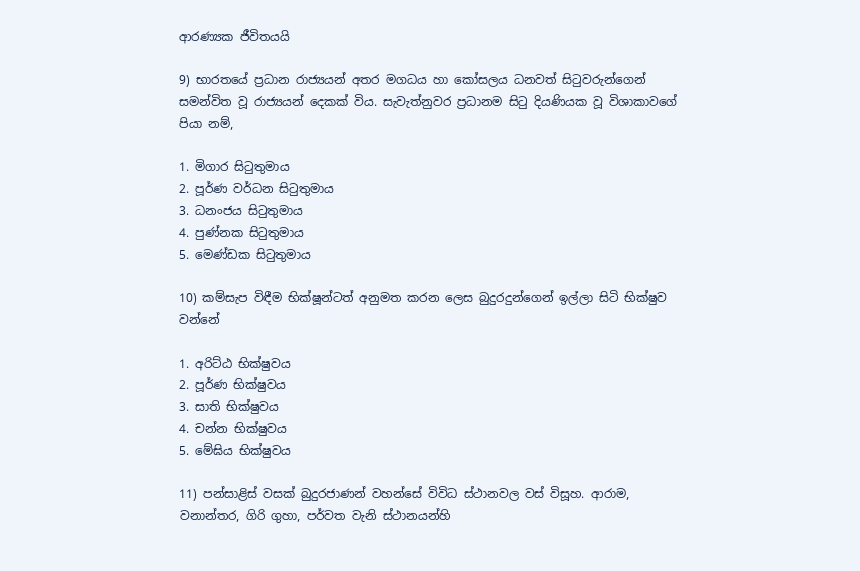ආරණ්‍යක ජීවිතයයි

9) භාරතයේ ප්‍රධාන රාජ්‍යයන් අතර මගධය හා කෝසලය ධනවත් සිටුවරුන්ගෙන් සමන්විත වූ රාජ්‍යයන් දෙකක් විය. සැවැත්නුවර ප්‍රධානම සිටු දියණියක වූ විශාකාවගේ පියා නම්,

1. මිගාර සිටුතුමාය
2. පූර්ණ වර්ධන සිටුතුමාය
3. ධනංජය සිටුතුමාය
4. පුණ්නක සිටුතුමාය
5. මෙණ්ඩක සිටුතුමාය

10) කම්සැප විඳීම භික්ෂූන්ටත් අනුමත කරන ලෙස බුදුරදුන්ගෙන් ඉල්ලා සිටි භික්ෂුව වන්නේ

1. අරිට්ඨ භික්ෂුවය
2. පූර්ණ භික්ෂුවය
3. සාති භික්ෂුවය
4. චන්න භික්ෂුවය
5. මේඝිය භික්ෂුවය

11) පන්සාළිස් වසක් බුදුරජාණන් වහන්සේ විවිධ ස්ථානවල වස් විසූහ. ආරාම, වනාන්තර, ගිරි ගුහා, පර්වත වැනි ස්ථානයන්හි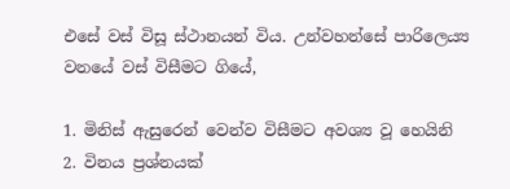එසේ වස් විසූ ස්ථානයන් විය. උන්වහන්සේ පාරිලෙය්‍ය වනයේ වස් විසීමට ගියේ,

1. මිනිස් ඇසුරෙන් වෙන්ව විසීමට අවශ්‍ය වූ හෙයිනි
2. විනය ප්‍රශ්නයක්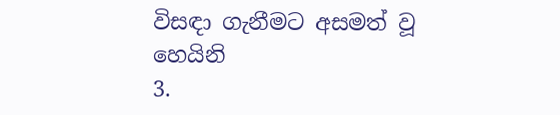විසඳා ගැනීමට අසමත් වූ හෙයිනි
3.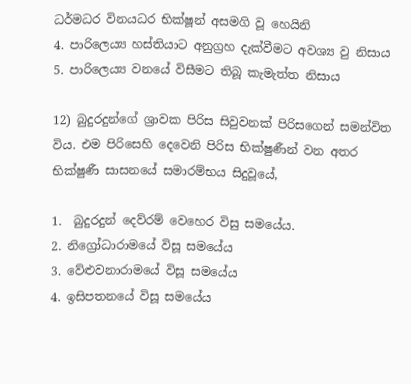ධර්මධර විනයධර භික්ෂූන් අසමගි වූ හෙයිනි
4. පාරිලෙය්‍ය හස්තියාට අනුග්‍රහ දැක්වීමට අවශ්‍ය වු නිසාය
5. පාරිලෙය්‍ය වනයේ විසීමට තිබූ කැමැත්ත නිසාය

12) බුදුරදුන්ගේ ශ්‍රාවක පිරිස සිවුවනක් පිරිසගෙන් සමන්විත විය. එම පිරිසෙහි දෙවෙනි පිරිස භික්ෂුණීන් වන අතර භික්ෂුණී සාසනයේ සමාරම්භය සිදුවූයේ,

1.  බුදුරදුන් දෙව්රම් වෙහෙර විසු සමයේය.
2. නිග්‍රෝධාරාමයේ විසූ සමයේය
3. වේළුවනාරාමයේ විසූ සමයේය
4. ඉසිපතනයේ විසූ සමයේය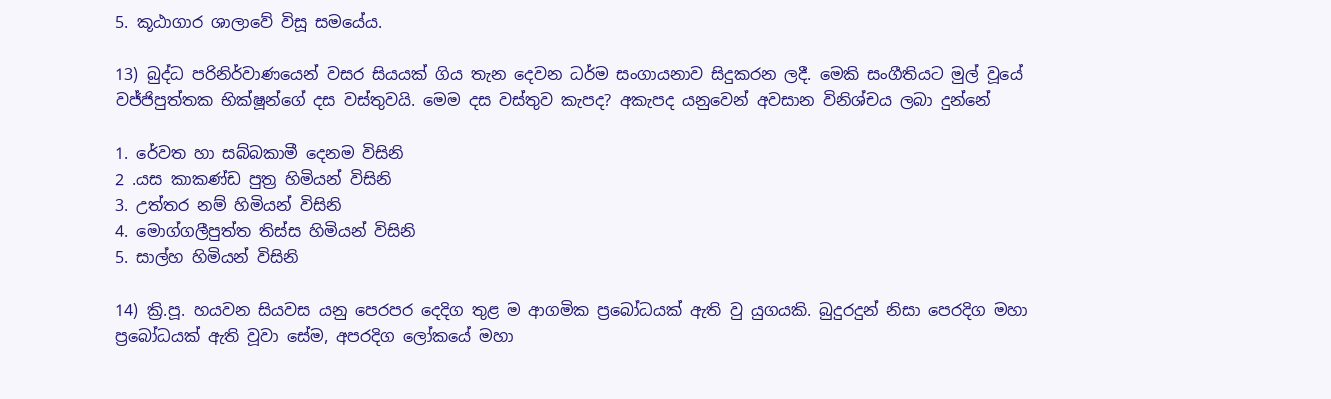5. කූඨාගාර ශාලාවේ විසූ සමයේය.

13) බුද්ධ පරිනිර්වාණයෙන් වසර සියයක් ගිය තැන දෙවන ධර්ම සංගායනාව සිදුකරන ලදී. මෙකි සංගීතියට මුල් වූයේ වජ්ජිපුත්තක භික්ෂූන්ගේ දස වස්තුවයි. මෙම දස වස්තුව කැපද? අකැපද යනුවෙන් අවසාන විනිශ්චය ලබා දුන්නේ

1. රේවත හා සබ්බකාමී දෙනම විසිනි
2 .යස කාකණ්ඩ පුත්‍ර හිමියන් විසිනි
3. උත්තර නම් හිමියන් විසිනි
4. මොග්ගලීපුත්ත තිස්ස හිමියන් විසිනි
5. සාල්හ හිමියන් විසිනි

14) ක්‍රි.පූ. හයවන සියවස යනු පෙරපර දෙදිග තුළ ම ආගමික ප්‍රබෝධයක් ඇති වු යුගයකි. බුදුරදුන් නිසා පෙරදිග මහා ප්‍රබෝධයක් ඇති වූවා සේම, අපරදිග ලෝකයේ මහා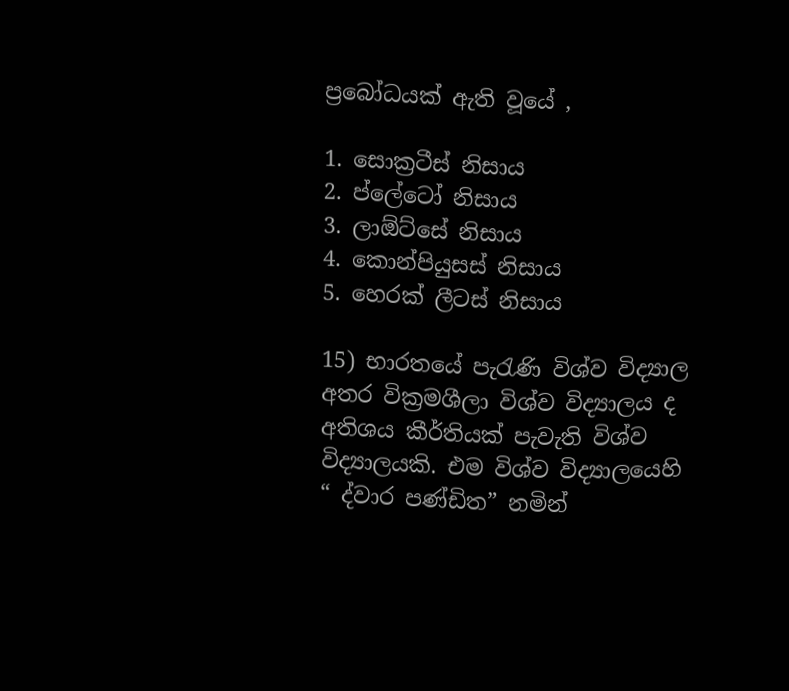ප්‍රබෝධයක් ඇති වූයේ ,

1. සොක්‍රටීස් නිසාය
2. ප්ලේටෝ නිසාය
3. ලාඕට්සේ නිසාය
4. කොන්පියුසස් නිසාය
5. හෙරක් ලීටස් නිසාය

15) භාරතයේ පැරැණි විශ්ව විද්‍යාල අතර වික්‍රමශීලා විශ්ව විද්‍යාලය ද අතිශය කීර්තියක් පැවැති විශ්ව විද්‍යාලයකි. එම විශ්ව විද්‍යාලයෙහි “ ද්වාර පණ්ඩිත” නමින්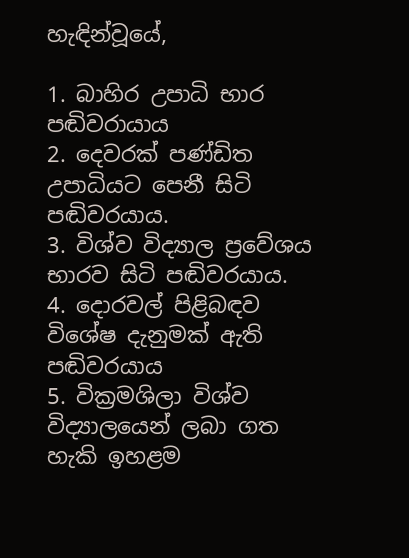හැඳින්වූයේ,

1. බාහිර උපාධි භාර පඬිවරායාය
2. දෙවරක් පණ්ඩිත උපාධියට පෙනී සිටි පඬිවරයාය.
3. විශ්ව විද්‍යාල ප්‍රවේශය භාරව සිටි පඬිවරයාය.
4. දොරවල් පිළිබඳව විශේෂ දැනුමක් ඇති පඬිවරයාය
5. වික්‍රමශිලා විශ්ව විද්‍යාලයෙන් ලබා ගත හැකි ඉහළම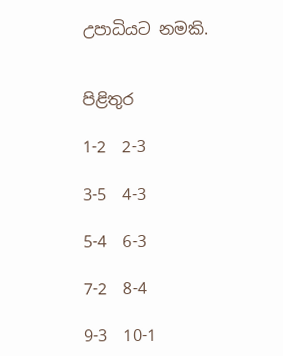උපාධියට නමකි.


පිළිතුර

1-2  2-3

3-5  4-3

5-4  6-3

7-2  8-4

9-3  10-1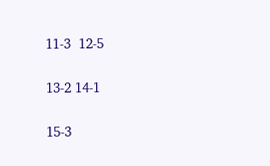11-3  12-5

13-2 14-1

15-3